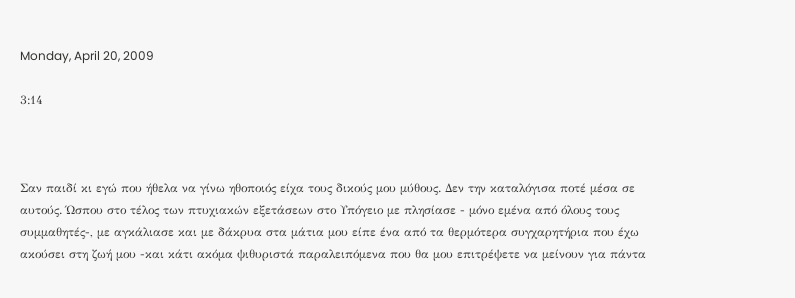Monday, April 20, 2009

3:14



Σαν παιδί κι εγώ που ήθελα να γίνω ηθοποιός είχα τους δικούς μου μύθους. Δεν την καταλόγισα ποτέ μέσα σε αυτούς. Ώσπου στο τέλος των πτυχιακών εξετάσεων στο Υπόγειο με πλησίασε - μόνο εμένα από όλους τους συμμαθητές-, με αγκάλιασε και με δάκρυα στα μάτια μου είπε ένα από τα θερμότερα συγχαρητήρια που έχω ακούσει στη ζωή μου -και κάτι ακόμα ψιθυριστά παραλειπόμενα που θα μου επιτρέψετε να μείνουν για πάντα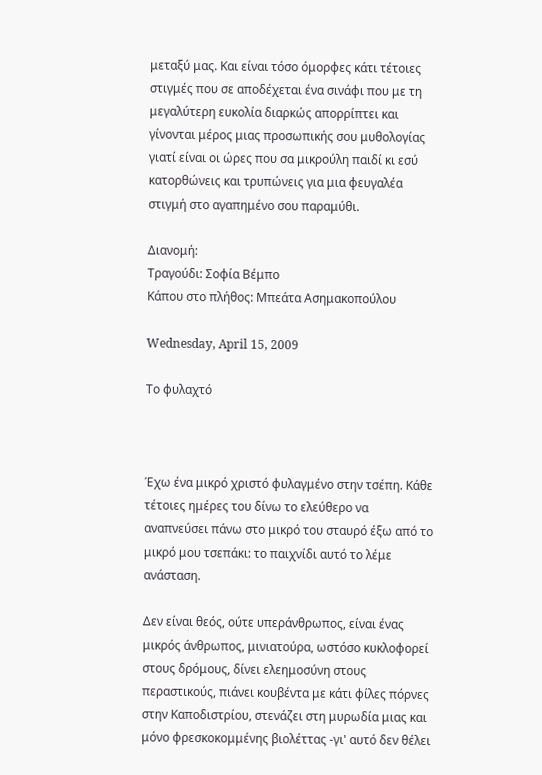μεταξύ μας. Και είναι τόσο όμορφες κάτι τέτοιες στιγμές που σε αποδέχεται ένα σινάφι που με τη μεγαλύτερη ευκολία διαρκώς απορρίπτει και γίνονται μέρος μιας προσωπικής σου μυθολογίας γιατί είναι οι ώρες που σα μικρούλη παιδί κι εσύ κατορθώνεις και τρυπώνεις για μια φευγαλέα στιγμή στο αγαπημένο σου παραμύθι.

Διανομή:
Τραγούδι: Σοφία Βέμπο
Κάπου στο πλήθος: Μπεάτα Ασημακοπούλου

Wednesday, April 15, 2009

Το φυλαχτό



Έχω ένα μικρό χριστό φυλαγμένο στην τσέπη. Κάθε τέτοιες ημέρες του δίνω το ελεύθερο να αναπνεύσει πάνω στο μικρό του σταυρό έξω από το μικρό μου τσεπάκι: το παιχνίδι αυτό το λέμε ανάσταση.

Δεν είναι θεός, ούτε υπεράνθρωπος, είναι ένας μικρός άνθρωπος, μινιατούρα, ωστόσο κυκλοφορεί στους δρόμους, δίνει ελεημοσύνη στους περαστικούς, πιάνει κουβέντα με κάτι φίλες πόρνες στην Καποδιστρίου, στενάζει στη μυρωδία μιας και μόνο φρεσκοκομμένης βιολέττας -γι' αυτό δεν θέλει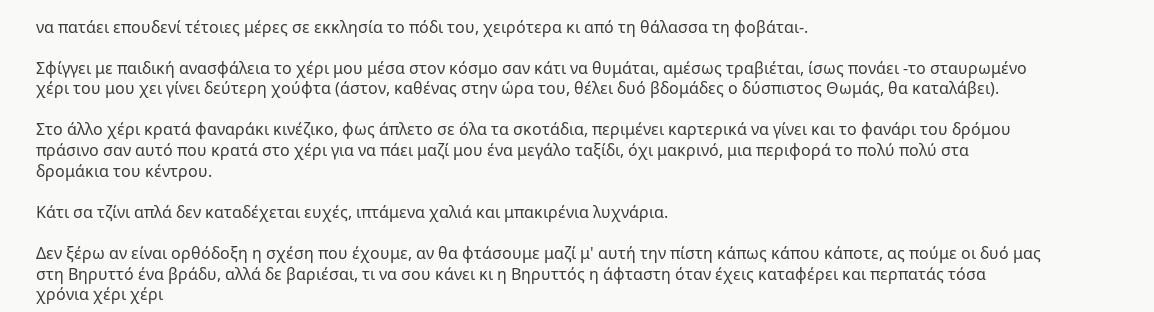να πατάει επουδενί τέτοιες μέρες σε εκκλησία το πόδι του, χειρότερα κι από τη θάλασσα τη φοβάται-.

Σφίγγει με παιδική ανασφάλεια το χέρι μου μέσα στον κόσμο σαν κάτι να θυμάται, αμέσως τραβιέται, ίσως πονάει -το σταυρωμένο χέρι του μου χει γίνει δεύτερη χούφτα (άστον, καθένας στην ώρα του, θέλει δυό βδομάδες ο δύσπιστος Θωμάς, θα καταλάβει).

Στο άλλο χέρι κρατά φαναράκι κινέζικο, φως άπλετο σε όλα τα σκοτάδια, περιμένει καρτερικά να γίνει και το φανάρι του δρόμου πράσινο σαν αυτό που κρατά στο χέρι για να πάει μαζί μου ένα μεγάλο ταξίδι, όχι μακρινό, μια περιφορά το πολύ πολύ στα δρομάκια του κέντρου.

Κάτι σα τζίνι απλά δεν καταδέχεται ευχές, ιπτάμενα χαλιά και μπακιρένια λυχνάρια.

Δεν ξέρω αν είναι ορθόδοξη η σχέση που έχουμε, αν θα φτάσουμε μαζί μ' αυτή την πίστη κάπως κάπου κάποτε, ας πούμε οι δυό μας στη Βηρυττό ένα βράδυ, αλλά δε βαριέσαι, τι να σου κάνει κι η Βηρυττός η άφταστη όταν έχεις καταφέρει και περπατάς τόσα χρόνια χέρι χέρι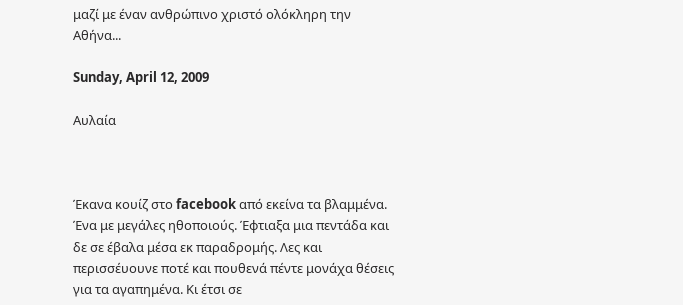μαζί με έναν ανθρώπινο χριστό ολόκληρη την Αθήνα...

Sunday, April 12, 2009

Αυλαία



Έκανα κουίζ στο facebook από εκείνα τα βλαμμένα. Ένα με μεγάλες ηθοποιούς. Έφτιαξα μια πεντάδα και δε σε έβαλα μέσα εκ παραδρομής. Λες και περισσέυουνε ποτέ και πουθενά πέντε μονάχα θέσεις για τα αγαπημένα. Κι έτσι σε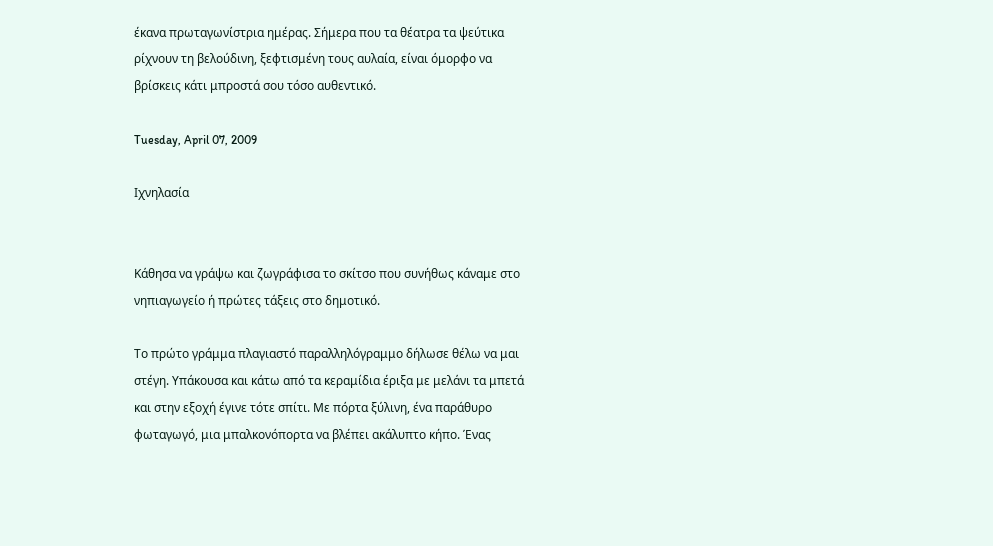έκανα πρωταγωνίστρια ημέρας. Σήμερα που τα θέατρα τα ψεύτικα ρίχνουν τη βελούδινη, ξεφτισμένη τους αυλαία, είναι όμορφο να βρίσκεις κάτι μπροστά σου τόσο αυθεντικό.

Tuesday, April 07, 2009

Ιχνηλασία


Κάθησα να γράψω και ζωγράφισα το σκίτσο που συνήθως κάναμε στο νηπιαγωγείο ή πρώτες τάξεις στο δημοτικό.

Το πρώτο γράμμα πλαγιαστό παραλληλόγραμμο δήλωσε θέλω να μαι στέγη. Υπάκουσα και κάτω από τα κεραμίδια έριξα με μελάνι τα μπετά και στην εξοχή έγινε τότε σπίτι. Με πόρτα ξύλινη, ένα παράθυρο φωταγωγό, μια μπαλκονόπορτα να βλέπει ακάλυπτο κήπο. Ένας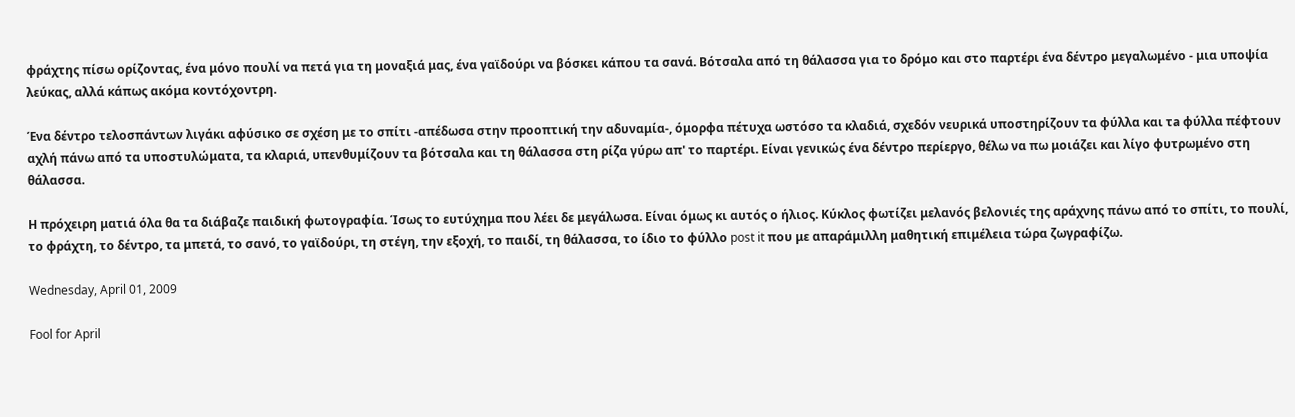φράχτης πίσω ορίζοντας, ένα μόνο πουλί να πετά για τη μοναξιά μας, ένα γαϊδούρι να βόσκει κάπου τα σανά. Βότσαλα από τη θάλασσα για το δρόμο και στο παρτέρι ένα δέντρο μεγαλωμένο - μια υποψία λεύκας, αλλά κάπως ακόμα κοντόχοντρη.

Ένα δέντρο τελοσπάντων λιγάκι αφύσικο σε σχέση με το σπίτι -απέδωσα στην προοπτική την αδυναμία-, όμορφα πέτυχα ωστόσο τα κλαδιά, σχεδόν νευρικά υποστηρίζουν τα φύλλα και τa φύλλα πέφτουν αχλή πάνω από τα υποστυλώματα, τα κλαριά, υπενθυμίζουν τα βότσαλα και τη θάλασσα στη ρίζα γύρω απ' το παρτέρι. Είναι γενικώς ένα δέντρο περίεργο, θέλω να πω μοιάζει και λίγο φυτρωμένο στη θάλασσα.

Η πρόχειρη ματιά όλα θα τα διάβαζε παιδική φωτογραφία. Ίσως το ευτύχημα που λέει δε μεγάλωσα. Είναι όμως κι αυτός ο ήλιος. Κύκλος φωτίζει μελανός βελονιές της αράχνης πάνω από το σπίτι, το πουλί, το φράχτη, το δέντρο, τα μπετά, το σανό, το γαϊδούρι, τη στέγη, την εξοχή, το παιδί, τη θάλασσα, το ίδιο το φύλλο post it που με απαράμιλλη μαθητική επιμέλεια τώρα ζωγραφίζω.

Wednesday, April 01, 2009

Fool for April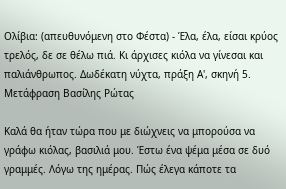Ολίβια: (απευθυνόμενη στο Φέστα) - Έλα, έλα, είσαι κρύος τρελός, δε σε θέλω πιά. Κι άρχισες κιόλα να γίνεσαι και παλιάνθρωπος. Δωδέκατη νύχτα, πράξη Α', σκηνή 5. Μετάφραση Βασίλης Ρώτας

Καλά θα ήταν τώρα που με διώχνεις να μπορούσα να γράφω κιόλας, βασιλιά μου. Έστω ένα ψέμα μέσα σε δυό γραμμές. Λόγω της ημέρας. Πώς έλεγα κάποτε τα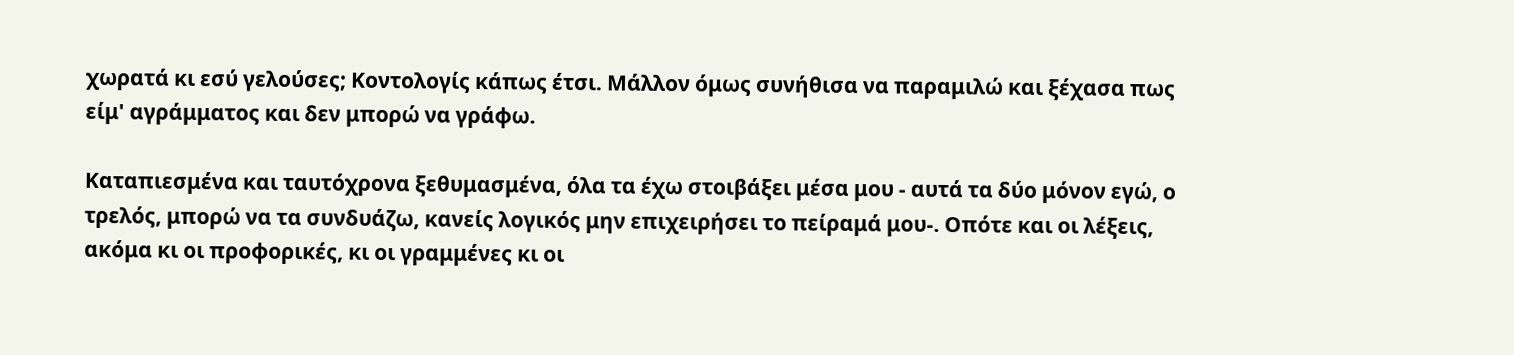χωρατά κι εσύ γελούσες; Κοντολογίς κάπως έτσι. Μάλλον όμως συνήθισα να παραμιλώ και ξέχασα πως είμ' αγράμματος και δεν μπορώ να γράφω.

Καταπιεσμένα και ταυτόχρονα ξεθυμασμένα, όλα τα έχω στοιβάξει μέσα μου - αυτά τα δύο μόνον εγώ, ο τρελός, μπορώ να τα συνδυάζω, κανείς λογικός μην επιχειρήσει το πείραμά μου-. Οπότε και οι λέξεις, ακόμα κι οι προφορικές, κι οι γραμμένες κι οι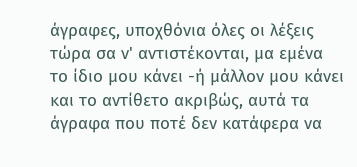άγραφες, υποχθόνια όλες οι λέξεις τώρα σα ν' αντιστέκονται, μα εμένα το ίδιο μου κάνει -ή μάλλον μου κάνει και το αντίθετο ακριβώς, αυτά τα άγραφα που ποτέ δεν κατάφερα να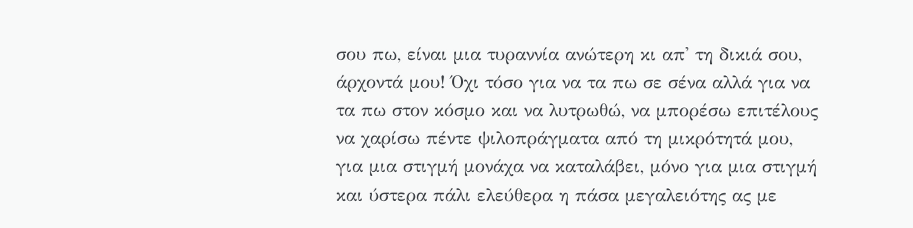σου πω, είναι μια τυραννία ανώτερη κι απ' τη δικιά σου, άρχοντά μου! Όχι τόσο για να τα πω σε σένα αλλά για να τα πω στον κόσμο και να λυτρωθώ, να μπορέσω επιτέλους να χαρίσω πέντε ψιλοπράγματα από τη μικρότητά μου, για μια στιγμή μονάχα να καταλάβει, μόνο για μια στιγμή και ύστερα πάλι ελεύθερα η πάσα μεγαλειότης ας με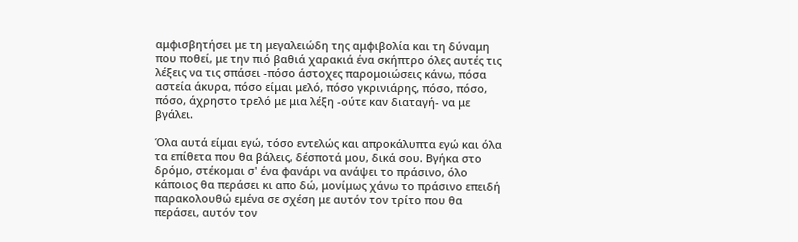αμφισβητήσει με τη μεγαλειώδη της αμφιβολία και τη δύναμη που ποθεί, με την πιό βαθιά χαρακιά ένα σκήπτρο όλες αυτές τις λέξεις να τις σπάσει -πόσο άστοχες παρομοιώσεις κάνω, πόσα αστεία άκυρα, πόσο είμαι μελό, πόσο γκρινιάρης, πόσο, πόσο, πόσο, άχρηστο τρελό με μια λέξη -ούτε καν διαταγή- να με βγάλει.

Όλα αυτά είμαι εγώ, τόσο εντελώς και απροκάλυπτα εγώ και όλα τα επίθετα που θα βάλεις, δέσποτά μου, δικά σου. Βγήκα στο δρόμο, στέκομαι σ' ένα φανάρι να ανάψει το πράσινο, όλο κάποιος θα περάσει κι απο δώ, μονίμως χάνω το πράσινο επειδή παρακολουθώ εμένα σε σχέση με αυτόν τον τρίτο που θα περάσει, αυτόν τον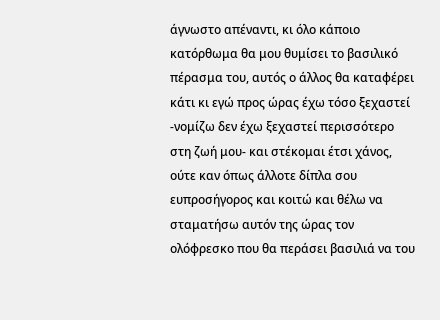άγνωστο απέναντι, κι όλο κάποιο κατόρθωμα θα μου θυμίσει το βασιλικό πέρασμα του, αυτός ο άλλος θα καταφέρει κάτι κι εγώ προς ώρας έχω τόσο ξεχαστεί -νομίζω δεν έχω ξεχαστεί περισσότερο στη ζωή μου- και στέκομαι έτσι χάνος, ούτε καν όπως άλλοτε δίπλα σου ευπροσήγορος και κοιτώ και θέλω να σταματήσω αυτόν της ώρας τον ολόφρεσκο που θα περάσει βασιλιά να του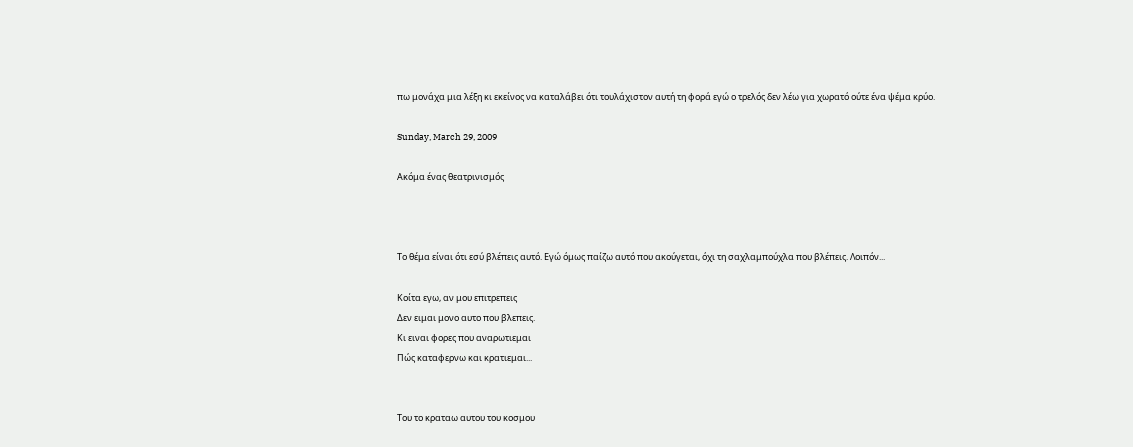πω μονάχα μια λέξη κι εκείνος να καταλάβει ότι τουλάχιστον αυτή τη φορά εγώ ο τρελός δεν λέω για χωρατό ούτε ένα ψέμα κρύο.

Sunday, March 29, 2009

Ακόμα ένας θεατρινισμός



Το θέμα είναι ότι εσύ βλέπεις αυτό. Εγώ όμως παίζω αυτό που ακούγεται, όχι τη σαχλαμπούχλα που βλέπεις. Λοιπόν...

Κοίτα εγω, αν μου επιτρεπεις
Δεν ειμαι μονο αυτο που βλεπεις.
Κι ειναι φορες που αναρωτιεμαι
Πώς καταφερνω και κρατιεμαι...


Του το κραταω αυτου του κοσμου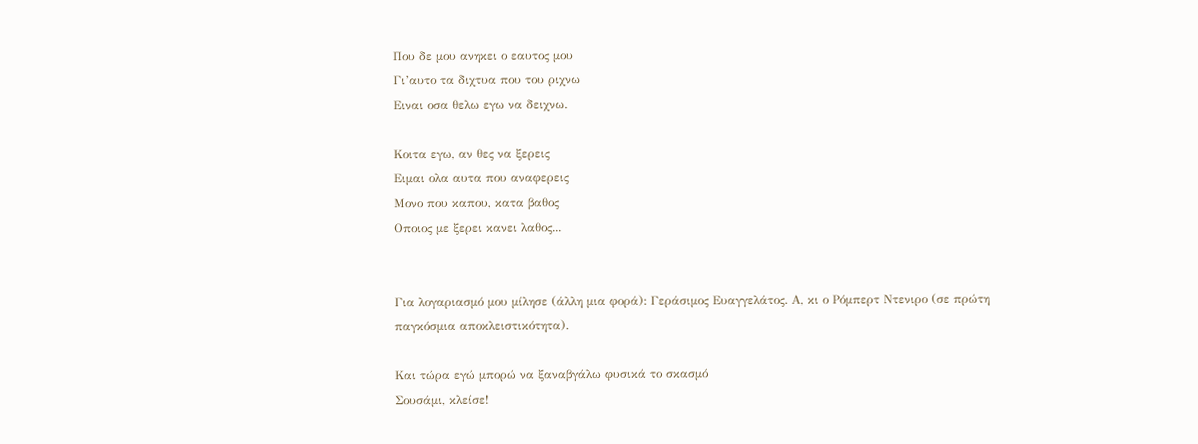Που δε μου ανηκει ο εαυτος μου
Γι’αυτο τα διχτυα που του ριχνω
Ειναι οσα θελω εγω να δειχνω.

Κοιτα εγω, αν θες να ξερεις
Ειμαι ολα αυτα που αναφερεις
Μονο που καπου, κατα βαθος
Οποιος με ξερει κανει λαθος...


Για λογαριασμό μου μίλησε (άλλη μια φορά): Γεράσιμος Ευαγγελάτος. Α, κι ο Ρόμπερτ Ντενιρο (σε πρώτη παγκόσμια αποκλειστικότητα).

Και τώρα εγώ μπορώ να ξαναβγάλω φυσικά το σκασμό
Σουσάμι, κλείσε!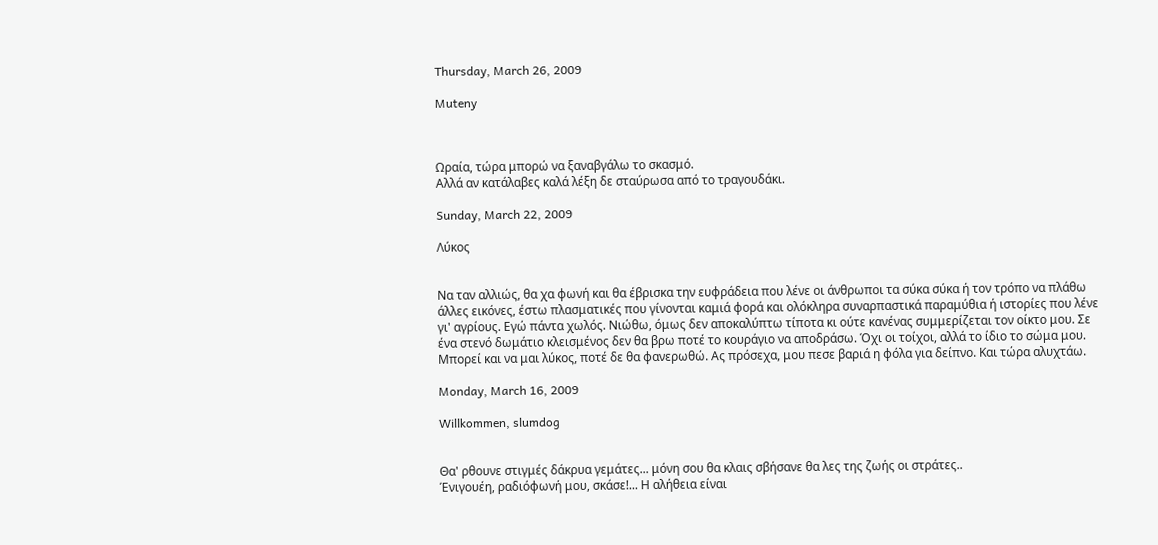Thursday, March 26, 2009

Muteny



Ωραία, τώρα μπορώ να ξαναβγάλω το σκασμό.
Αλλά αν κατάλαβες καλά λέξη δε σταύρωσα από το τραγουδάκι.

Sunday, March 22, 2009

Λύκος


Να ταν αλλιώς, θα χα φωνή και θα έβρισκα την ευφράδεια που λένε οι άνθρωποι τα σύκα σύκα ή τον τρόπο να πλάθω άλλες εικόνες, έστω πλασματικές που γίνονται καμιά φορά και ολόκληρα συναρπαστικά παραμύθια ή ιστορίες που λένε γι' αγρίους. Εγώ πάντα χωλός. Νιώθω, όμως δεν αποκαλύπτω τίποτα κι ούτε κανένας συμμερίζεται τον οίκτο μου. Σε ένα στενό δωμάτιο κλεισμένος δεν θα βρω ποτέ το κουράγιο να αποδράσω. Όχι οι τοίχοι, αλλά το ίδιο το σώμα μου. Μπορεί και να μαι λύκος, ποτέ δε θα φανερωθώ. Ας πρόσεχα, μου πεσε βαριά η φόλα για δείπνο. Και τώρα αλυχτάω.

Monday, March 16, 2009

Willkommen, slumdog


Θα' ρθουνε στιγμές δάκρυα γεμάτες... μόνη σου θα κλαις σβήσανε θα λες της ζωής οι στράτες..
Ένιγουέη, ραδιόφωνή μου, σκάσε!... Η αλήθεια είναι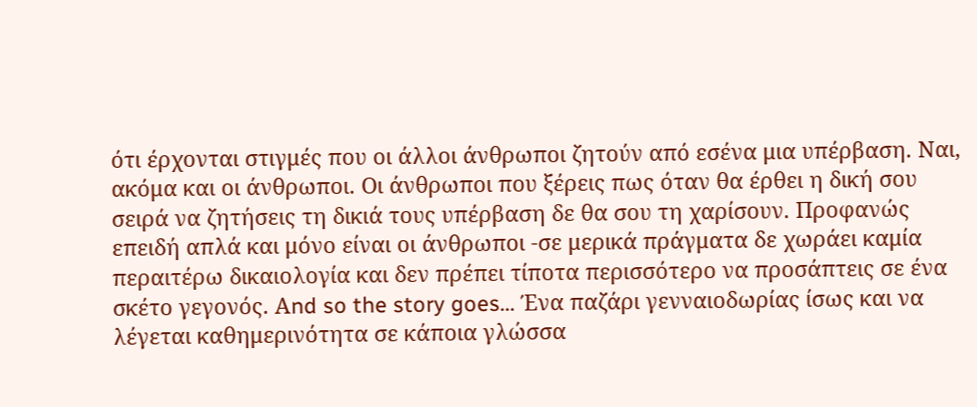ότι έρχονται στιγμές που οι άλλοι άνθρωποι ζητούν από εσένα μια υπέρβαση. Ναι, ακόμα και οι άνθρωποι. Οι άνθρωποι που ξέρεις πως όταν θα έρθει η δική σου σειρά να ζητήσεις τη δικιά τους υπέρβαση δε θα σου τη χαρίσουν. Προφανώς επειδή απλά και μόνο είναι οι άνθρωποι -σε μερικά πράγματα δε χωράει καμία περαιτέρω δικαιολογία και δεν πρέπει τίποτα περισσότερο να προσάπτεις σε ένα σκέτο γεγονός. Αnd so the story goes... Ένα παζάρι γενναιοδωρίας ίσως και να λέγεται καθημερινότητα σε κάποια γλώσσα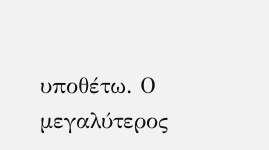υποθέτω. Ο μεγαλύτερος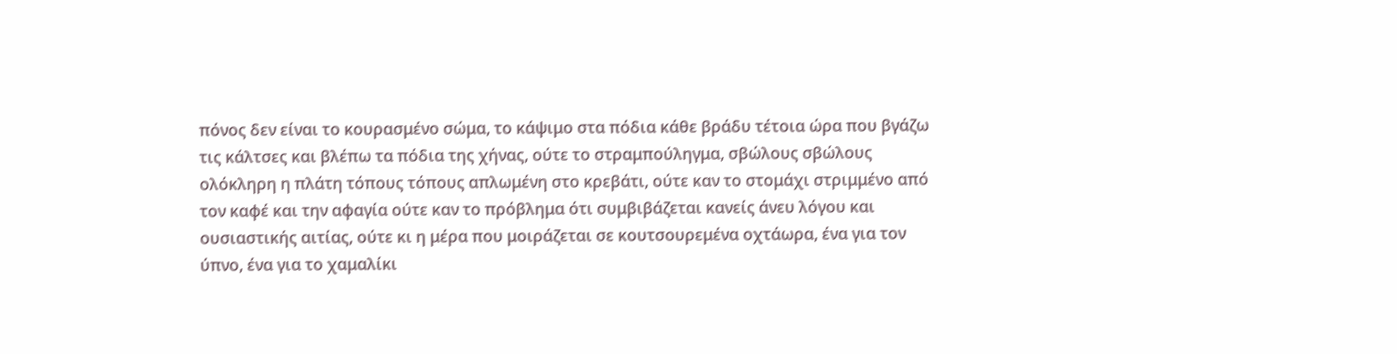πόνος δεν είναι το κουρασμένο σώμα, το κάψιμο στα πόδια κάθε βράδυ τέτοια ώρα που βγάζω τις κάλτσες και βλέπω τα πόδια της χήνας, ούτε το στραμπούληγμα, σβώλους σβώλους ολόκληρη η πλάτη τόπους τόπους απλωμένη στο κρεβάτι, ούτε καν το στομάχι στριμμένο από τον καφέ και την αφαγία ούτε καν το πρόβλημα ότι συμβιβάζεται κανείς άνευ λόγου και ουσιαστικής αιτίας, ούτε κι η μέρα που μοιράζεται σε κουτσουρεμένα οχτάωρα, ένα για τον ύπνο, ένα για το χαμαλίκι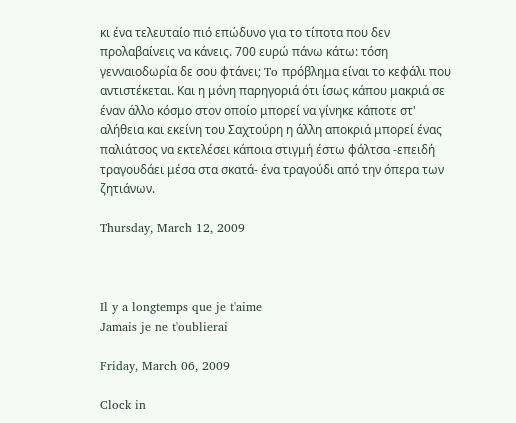κι ένα τελευταίο πιό επώδυνο για το τίποτα που δεν προλαβαίνεις να κάνεις. 700 ευρώ πάνω κάτω: τόση γενναιοδωρία δε σου φτάνει; To πρόβλημα είναι το κεφάλι που αντιστέκεται. Και η μόνη παρηγοριά ότι ίσως κάπου μακριά σε έναν άλλο κόσμο στον οποίο μπορεί να γίνηκε κάποτε στ' αλήθεια και εκείνη του Σαχτούρη η άλλη αποκριά μπορεί ένας παλιάτσος να εκτελέσει κάποια στιγμή έστω φάλτσα -επειδή τραγουδάει μέσα στα σκατά- ένα τραγούδι από την όπερα των ζητιάνων.

Thursday, March 12, 2009



Il y a longtemps que je t'aime
Jamais je ne t'oublierai

Friday, March 06, 2009

Clock in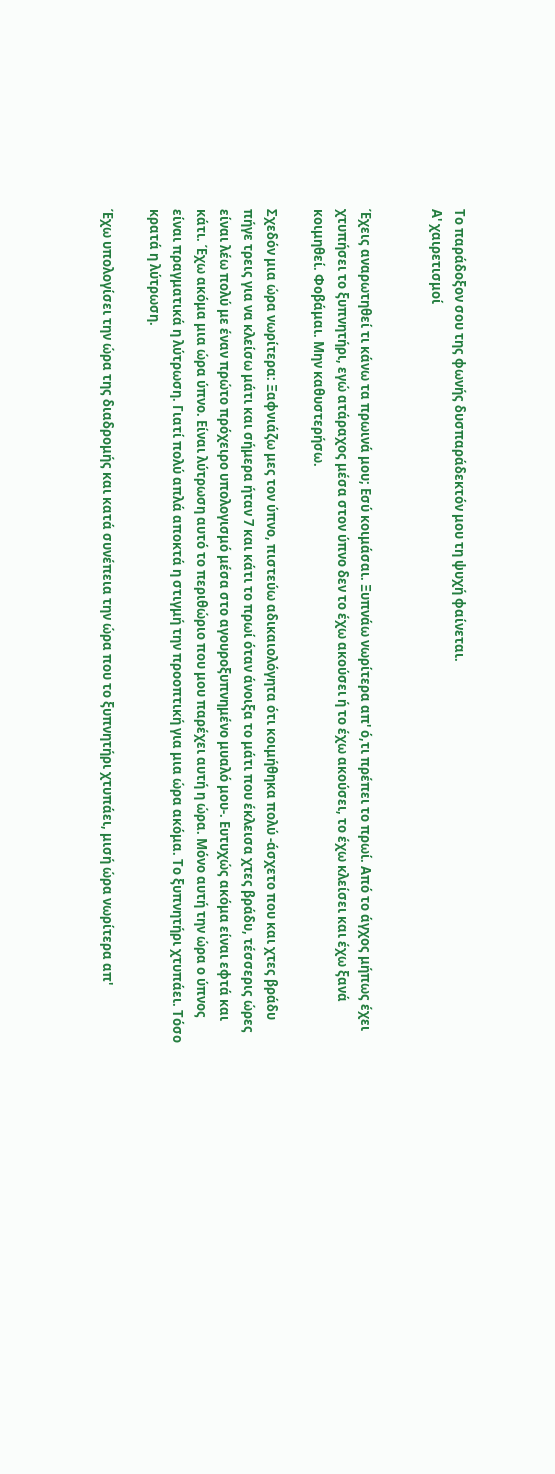Το παράδοξον σου της φωνής δυσπαράδεκτόν μου τη ψυχή φαίνεται.
Α' χαιρετισμοί


Έχεις αναρωτηθεί τι κάνω τα πρωινά μου; Εσύ κοιμάσαι. Ξυπνάω νωρίτερα απ' ό,τι πρέπει το πρωί. Από το άγχος μήπως έχει χτυπήσει το ξυπνητήρι, εγώ ατάραχος μέσα στον ύπνο δεν το έχω ακούσει ή το έχω ακούσει, το έχω κλείσει και έχω ξανά κοιμηθεί. Φοβάμαι. Μην καθυστερήσω.

Σχεδόν μια ώρα νωρίτερα: Ξαφνιάζω μες τον ύπνο, πιστεύω αδικαιολόγητα ότι κοιμήθηκα πολύ -άσχετο που και χτες βράδυ πήγε τρεις για να κλείσω μάτι και σήμερα ήταν 7 και κάτι το πρωί όταν άνοιξα το μάτι που έκλεισα χτες βράδυ, τέσσερις ώρες είναι λέω πολύ με έναν πρώτο πρόχειρο υπολογισμό μέσα στο αγουροξυπνημένο μυαλό μου-. Ευτυχώς ακόμα είναι εφτά και κάτι. Έχω ακόμα μια ώρα ύπνο. Είναι λύτρωση αυτό το περιθώριο που μου παρέχει αυτή η ώρα. Μόνο αυτή την ώρα ο ύπνος είναι πραγματικά η λύτρωση. Γιατί πολύ απλά αποκτά η στιγμή την προοπτική για μια ώρα ακόμα. Το ξυπνητήρι χτυπάει. Τόσο κρατά η λύτρωση.

Έχω υπολογίσει την ώρα της διαδρομής και κατά συνέπεια την ώρα που το ξυπνητήρι χτυπάει, μισή ώρα νωρίτερα απ'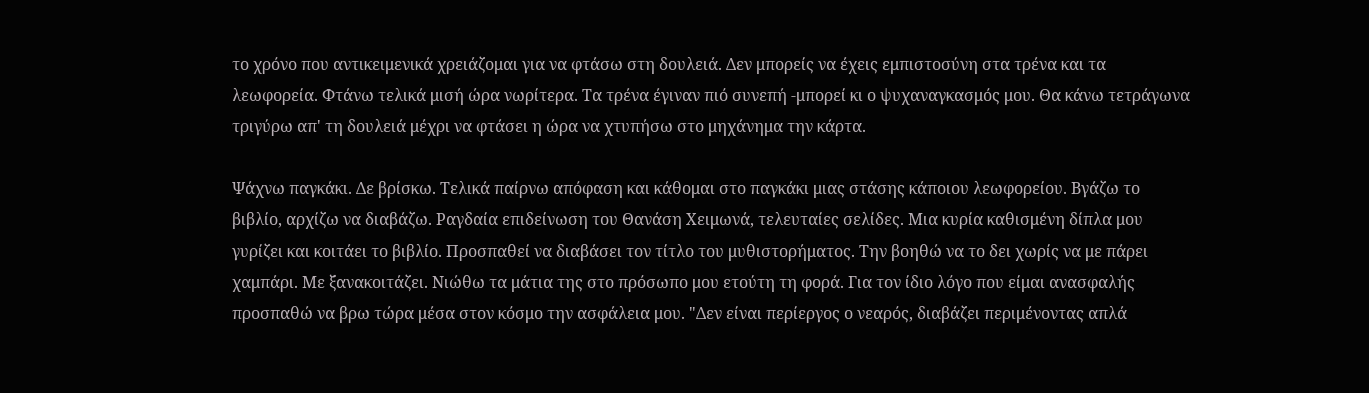το χρόνο που αντικειμενικά χρειάζομαι για να φτάσω στη δουλειά. Δεν μπορείς να έχεις εμπιστοσύνη στα τρένα και τα λεωφορεία. Φτάνω τελικά μισή ώρα νωρίτερα. Τα τρένα έγιναν πιό συνεπή -μπορεί κι ο ψυχαναγκασμός μου. Θα κάνω τετράγωνα τριγύρω απ' τη δουλειά μέχρι να φτάσει η ώρα να χτυπήσω στο μηχάνημα την κάρτα.

Ψάχνω παγκάκι. Δε βρίσκω. Τελικά παίρνω απόφαση και κάθομαι στο παγκάκι μιας στάσης κάποιου λεωφορείου. Βγάζω το βιβλίο, αρχίζω να διαβάζω. Ραγδαία επιδείνωση του Θανάση Χειμωνά, τελευταίες σελίδες. Μια κυρία καθισμένη δίπλα μου γυρίζει και κοιτάει το βιβλίο. Προσπαθεί να διαβάσει τον τίτλο του μυθιστορήματος. Την βοηθώ να το δει χωρίς να με πάρει χαμπάρι. Με ξανακοιτάζει. Νιώθω τα μάτια της στο πρόσωπο μου ετούτη τη φορά. Για τον ίδιο λόγο που είμαι ανασφαλής προσπαθώ να βρω τώρα μέσα στον κόσμο την ασφάλεια μου. "Δεν είναι περίεργος ο νεαρός, διαβάζει περιμένοντας απλά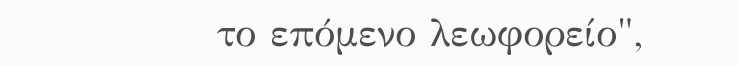το επόμενο λεωφορείο",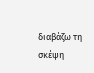διαβάζω τη σκέψη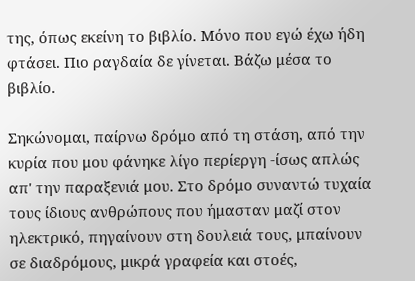της, όπως εκείνη το βιβλίο. Μόνο που εγώ έχω ήδη φτάσει. Πιο ραγδαία δε γίνεται. Βάζω μέσα το βιβλίο.

Σηκώνομαι, παίρνω δρόμο από τη στάση, από την κυρία που μου φάνηκε λίγο περίεργη -ίσως απλώς απ' την παραξενιά μου. Στο δρόμο συναντώ τυχαία τους ίδιους ανθρώπους που ήμασταν μαζί στον ηλεκτρικό, πηγαίνουν στη δουλειά τους, μπαίνουν σε διαδρόμους, μικρά γραφεία και στοές,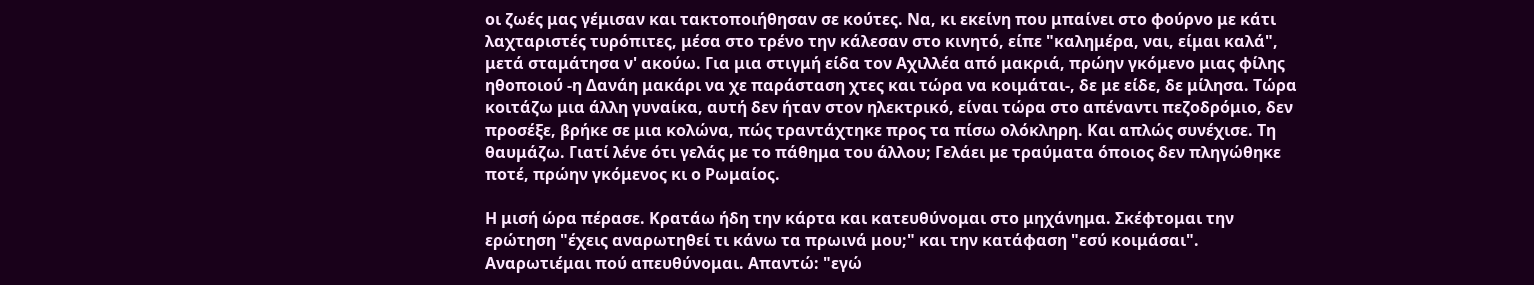οι ζωές μας γέμισαν και τακτοποιήθησαν σε κούτες. Να, κι εκείνη που μπαίνει στο φούρνο με κάτι λαχταριστές τυρόπιτες, μέσα στο τρένο την κάλεσαν στο κινητό, είπε "καλημέρα, ναι, είμαι καλά", μετά σταμάτησα ν' ακούω. Για μια στιγμή είδα τον Αχιλλέα από μακριά, πρώην γκόμενο μιας φίλης ηθοποιού -η Δανάη μακάρι να χε παράσταση χτες και τώρα να κοιμάται-, δε με είδε, δε μίλησα. Τώρα κοιτάζω μια άλλη γυναίκα, αυτή δεν ήταν στον ηλεκτρικό, είναι τώρα στο απέναντι πεζοδρόμιο, δεν προσέξε, βρήκε σε μια κολώνα, πώς τραντάχτηκε προς τα πίσω ολόκληρη. Και απλώς συνέχισε. Τη θαυμάζω. Γιατί λένε ότι γελάς με το πάθημα του άλλου; Γελάει με τραύματα όποιος δεν πληγώθηκε ποτέ, πρώην γκόμενος κι ο Ρωμαίος.

Η μισή ώρα πέρασε. Κρατάω ήδη την κάρτα και κατευθύνομαι στο μηχάνημα. Σκέφτομαι την ερώτηση "έχεις αναρωτηθεί τι κάνω τα πρωινά μου;" και την κατάφαση "εσύ κοιμάσαι". Αναρωτιέμαι πού απευθύνομαι. Απαντώ: "εγώ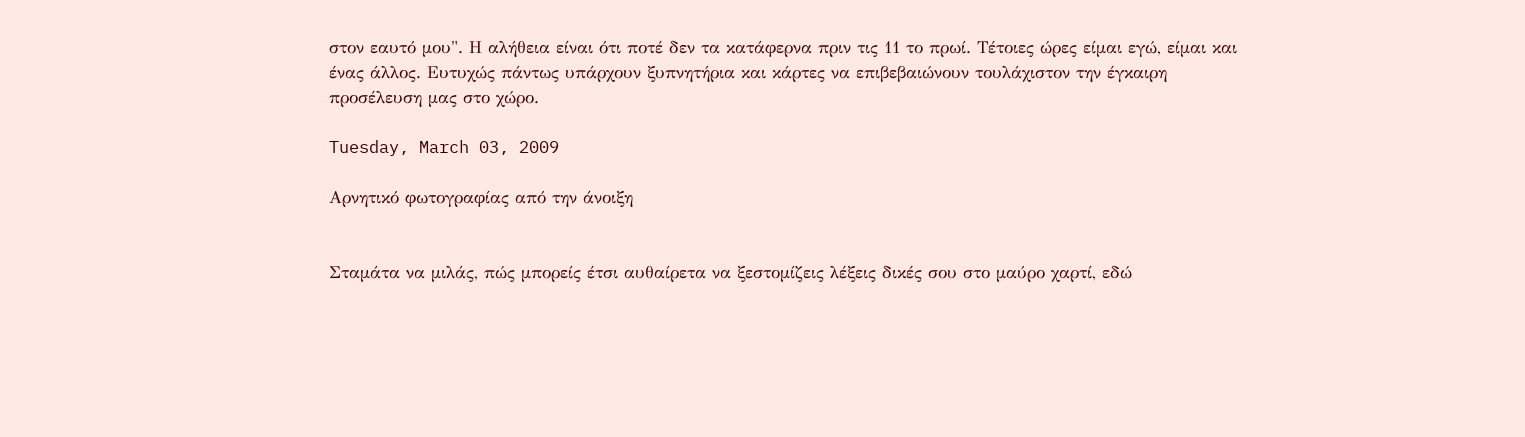στον εαυτό μου". Η αλήθεια είναι ότι ποτέ δεν τα κατάφερνα πριν τις 11 το πρωί. Τέτοιες ώρες είμαι εγώ, είμαι και ένας άλλος. Ευτυχώς πάντως υπάρχουν ξυπνητήρια και κάρτες να επιβεβαιώνουν τουλάχιστον την έγκαιρη προσέλευση μας στο χώρο.

Tuesday, March 03, 2009

Αρνητικό φωτογραφίας από την άνοιξη


Σταμάτα να μιλάς, πώς μπορείς έτσι αυθαίρετα να ξεστομίζεις λέξεις δικές σου στο μαύρο χαρτί, εδώ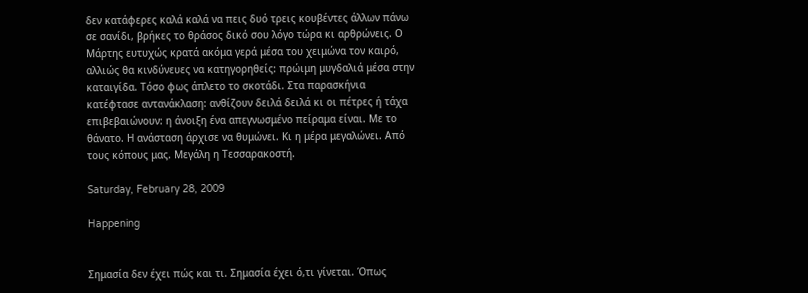δεν κατάφερες καλά καλά να πεις δυό τρεις κουβέντες άλλων πάνω σε σανίδι, βρήκες το θράσος δικό σου λόγο τώρα κι αρθρώνεις. Ο Μάρτης ευτυχώς κρατά ακόμα γερά μέσα του χειμώνα τον καιρό, αλλιώς θα κινδύνευες να κατηγορηθείς: πρώιμη μυγδαλιά μέσα στην καταιγίδα. Τόσο φως άπλετο το σκοτάδι. Στα παρασκήνια κατέφτασε αντανάκλαση: ανθίζουν δειλά δειλά κι οι πέτρες ή τάχα επιβεβαιώνουν: η άνοιξη ένα απεγνωσμένο πείραμα είναι. Mε το θάνατο. Η ανάσταση άρχισε να θυμώνει. Κι η μέρα μεγαλώνει. Από τους κόπους μας. Μεγάλη η Τεσσαρακοστή.

Saturday, February 28, 2009

Happening


Σημασία δεν έχει πώς και τι. Σημασία έχει ό,τι γίνεται. Όπως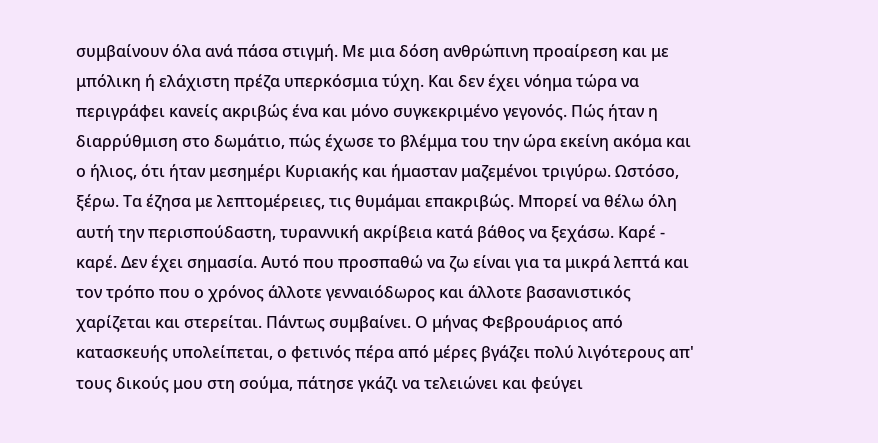συμβαίνουν όλα ανά πάσα στιγμή. Με μια δόση ανθρώπινη προαίρεση και με μπόλικη ή ελάχιστη πρέζα υπερκόσμια τύχη. Και δεν έχει νόημα τώρα να περιγράφει κανείς ακριβώς ένα και μόνο συγκεκριμένο γεγονός. Πώς ήταν η διαρρύθμιση στο δωμάτιο, πώς έχωσε το βλέμμα του την ώρα εκείνη ακόμα και ο ήλιος, ότι ήταν μεσημέρι Κυριακής και ήμασταν μαζεμένοι τριγύρω. Ωστόσο, ξέρω. Τα έζησα με λεπτομέρειες, τις θυμάμαι επακριβώς. Μπορεί να θέλω όλη αυτή την περισπούδαστη, τυραννική ακρίβεια κατά βάθος να ξεχάσω. Καρέ - καρέ. Δεν έχει σημασία. Αυτό που προσπαθώ να ζω είναι για τα μικρά λεπτά και τον τρόπο που ο χρόνος άλλοτε γενναιόδωρος και άλλοτε βασανιστικός χαρίζεται και στερείται. Πάντως συμβαίνει. Ο μήνας Φεβρουάριος από κατασκευής υπολείπεται, ο φετινός πέρα από μέρες βγάζει πολύ λιγότερους απ' τους δικούς μου στη σούμα, πάτησε γκάζι να τελειώνει και φεύγει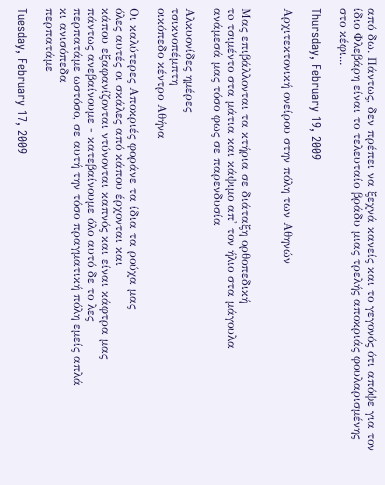από δω. Πάντως, δεν πρέπει να ξεχνά κανείς και το γεγονός ότι απόψε για τον ίδιο Φλεβάρη είναι το τελευταίο βράδυ μιας τρελής αποκριάς φουλαρισμένης στο κέφι...

Thursday, February 19, 2009

Αρχιτεκτονική ονείρου στην πόλη των Αθηνών


Μας επιβάλλονται τα κτήρια σε διάταξη ορθοπεδική
τo τσιμέντο στα μάτια και κάψιμο απ' τον ήλιο στα μάγουλα
ανάμεσά μας τόσο φως σε παρενδυσία

Αλκυονίδες ημέρες
τσικνοπέμπτη
οικόπεδο κέντρο Αθήνα

Οι καλύτερες Αποκριές φοράνε τα ίδια τα ρούχα μας
όλες αυτές οι σκάλες από κάπου έρχονται και
κάπου εξαφανίζονται ντύνονται καπνός και είναι κάφτρα μας
πάντως ανεβαίνουμε - κατεβαίνουμε όλο αυτό δε το λες
περπατάμε ωστόσο, σε αυτή την τόσο πραγματική πόλη εμείς απλά
κι ανισόπεδα
περπατάμε

Tuesday, February 17, 2009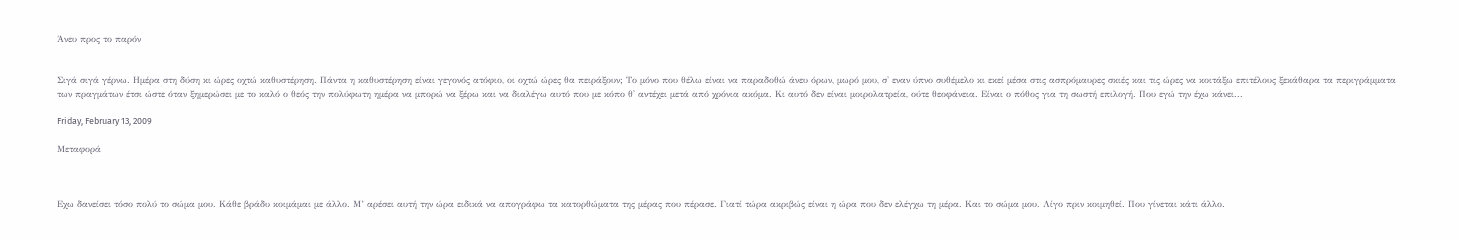Άνευ προς το παρόν


Σιγά σιγά γέρνω. Hμέρα στη δύση κι ώρες οχτώ καθυστέρηση. Πάντα η καθυστέρηση είναι γεγονός ατόφιο, οι οχτώ ώρες θα πειράξουν; Το μόνο που θέλω είναι να παραδοθώ άνευ όρων, μωρό μου, σ' εναν ύπνο συθέμελο κι εκεί μέσα στις ασπρόμαυρες σκιές και τις ώρες να κοιτάξω επιτέλους ξεκάθαρα τα περιγράμματα των πραγμάτων έτσι ώστε όταν ξημερώσει με το καλό ο θεός την πολύφωτη ημέρα να μπορώ να ξέρω και να διαλέγω αυτό που με κόπο θ' αντέχει μετά από χρόνια ακόμα. Κι αυτό δεν είναι μοιρολατρεία, ούτε θεοφάνεια. Είναι ο πόθος για τη σωστή επιλογή. Που εγώ την έχω κάνει...

Friday, February 13, 2009

Μεταφορά



Εχω δανείσει τόσο πολύ το σώμα μου. Κάθε βράδυ κοιμάμαι με άλλο. Μ’ αρέσει αυτή την ώρα ειδικά να απογράφω τα κατορθώματα της μέρας που πέρασε. Γιατί τώρα ακριβώς είναι η ώρα που δεν ελέγχω τη μέρα. Και το σώμα μου. Λίγο πριν κοιμηθεί. Που γίνεται κάτι άλλο.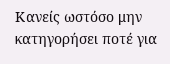Κανείς ωστόσο μην κατηγορήσει ποτέ για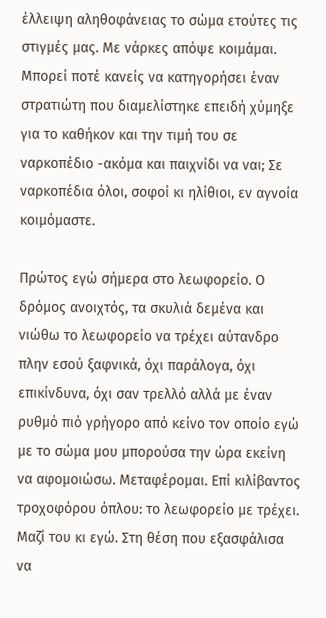έλλειψη αληθοφάνειας το σώμα ετούτες τις στιγμές μας. Με νάρκες απόψε κοιμάμαι. Μπορεί ποτέ κανείς να κατηγορήσει έναν στρατιώτη που διαμελίστηκε επειδή χύμηξε για το καθήκον και την τιμή του σε ναρκοπέδιο -ακόμα και παιχνίδι να ναι; Σε ναρκοπέδια όλοι, σοφοί κι ηλίθιοι, εν αγνοία κοιμόμαστε.

Πρώτος εγώ σήμερα στο λεωφορείο. Ο δρόμος ανοιχτός, τα σκυλιά δεμένα και νιώθω το λεωφορείο να τρέχει αύτανδρο πλην εσού ξαφνικά, όχι παράλογα, όχι επικίνδυνα, όχι σαν τρελλό αλλά με έναν ρυθμό πιό γρήγορο από κείνο τον οποίο εγώ με το σώμα μου μπορούσα την ώρα εκείνη να αφομοιώσω. Μεταφέρομαι. Επί κιλίβαντος τροχοφόρου όπλου: το λεωφορείο με τρέχει. Μαζί του κι εγώ. Στη θέση που εξασφάλισα να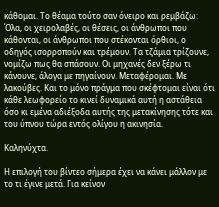κάθομαι. Το θέαμα τούτο σαν όνειρο και ρεμβάζω: Όλα, οι χειρολαβές, οι θέσεις, οι άνθρωποι που κάθονται, οι άνθρωποι που στέκονται όρθιοι, ο οδηγός ισορροπούν και τρέμουν. Τα τζάμια τρίζουνε, νομίζω πως θα σπάσουν. Οι μηχανές δεν ξέρω τι κάνουνε, άλογα με πηγαίνουν. Μεταφέρομαι. Με λακούβες. Και το μόνο πράγμα που σκέφτομαι είναι ότι κάθε λεωφορείο το κινεί δυναμικά αυτή η αστάθεια όσο κι εμένα αδιέξοδα αυτής της μετακίνησης τότε και του ύπνου τώρα εντός ολίγου η ακινησία.

Καληνύχτα.

Η επιλογή του βίντεο σήμερα έχει να κάνει μάλλον με το τι έγινε μετά. Για κείνον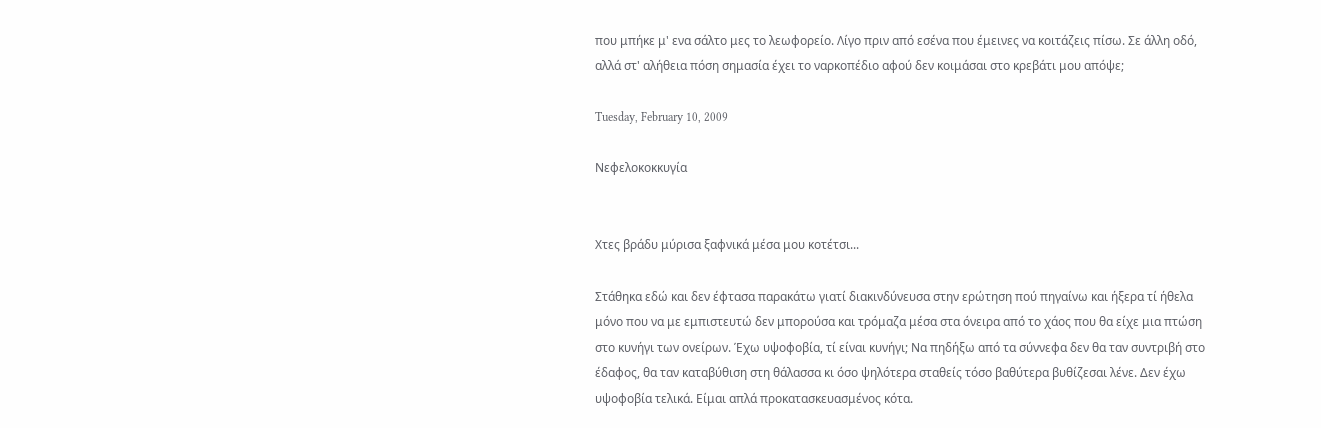που μπήκε μ' ενα σάλτο μες το λεωφορείο. Λίγο πριν από εσένα που έμεινες να κοιτάζεις πίσω. Σε άλλη οδό, αλλά στ' αλήθεια πόση σημασία έχει το ναρκοπέδιο αφού δεν κοιμάσαι στο κρεβάτι μου απόψε;

Tuesday, February 10, 2009

Νεφελοκοκκυγία


Χτες βράδυ μύρισα ξαφνικά μέσα μου κοτέτσι...

Στάθηκα εδώ και δεν έφτασα παρακάτω γιατί διακινδύνευσα στην ερώτηση πού πηγαίνω και ήξερα τί ήθελα μόνο που να με εμπιστευτώ δεν μπορούσα και τρόμαζα μέσα στα όνειρα από το χάος που θα είχε μια πτώση στο κυνήγι των ονείρων. Έχω υψοφοβία, τί είναι κυνήγι; Να πηδήξω από τα σύννεφα δεν θα ταν συντριβή στο έδαφος, θα ταν καταβύθιση στη θάλασσα κι όσο ψηλότερα σταθείς τόσο βαθύτερα βυθίζεσαι λένε. Δεν έχω υψοφοβία τελικά. Είμαι απλά προκατασκευασμένος κότα.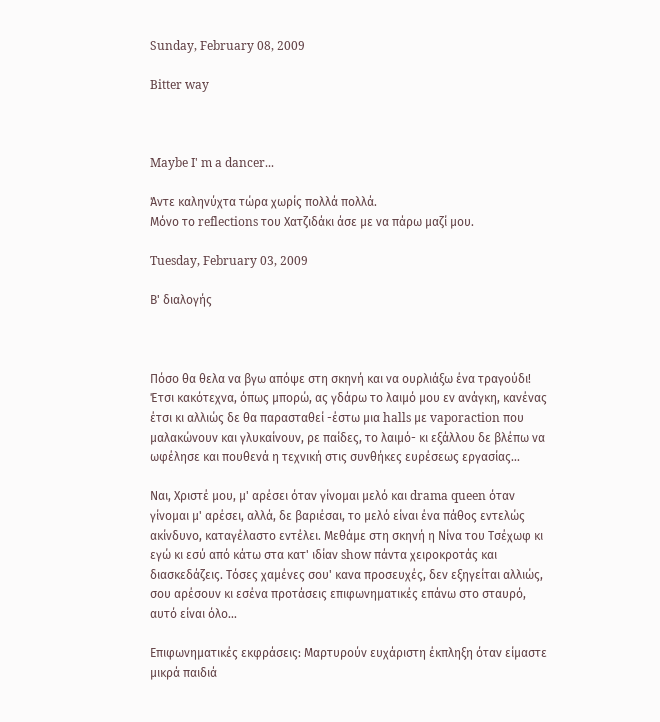Sunday, February 08, 2009

Bitter way



Maybe I' m a dancer...

Άντε καληνύχτα τώρα χωρίς πολλά πολλά.
Μόνο το reflections του Χατζιδάκι άσε με να πάρω μαζί μου.

Tuesday, February 03, 2009

Β' διαλογής



Πόσο θα θελα να βγω απόψε στη σκηνή και να ουρλιάξω ένα τραγούδι! Έτσι κακότεχνα, όπως μπορώ, ας γδάρω το λαιμό μου εν ανάγκη, κανένας έτσι κι αλλιώς δε θα παρασταθεί -έστω μια halls με vaporaction που μαλακώνουν και γλυκαίνουν, ρε παίδες, το λαιμό- κι εξάλλου δε βλέπω να ωφέλησε και πουθενά η τεχνική στις συνθήκες ευρέσεως εργασίας...

Ναι, Χριστέ μου, μ' αρέσει όταν γίνομαι μελό και drama queen όταν γίνομαι μ' αρέσει, αλλά, δε βαριέσαι, το μελό είναι ένα πάθος εντελώς ακίνδυνο, καταγέλαστο εντέλει. Μεθάμε στη σκηνή η Νίνα του Τσέχωφ κι εγώ κι εσύ από κάτω στα κατ' ιδίαν show πάντα χειροκροτάς και διασκεδάζεις. Τόσες χαμένες σου' κανα προσευχές, δεν εξηγείται αλλιώς, σου αρέσουν κι εσένα προτάσεις επιφωνηματικές επάνω στο σταυρό, αυτό είναι όλο...

Επιφωνηματικές εκφράσεις: Μαρτυρούν ευχάριστη έκπληξη όταν είμαστε μικρά παιδιά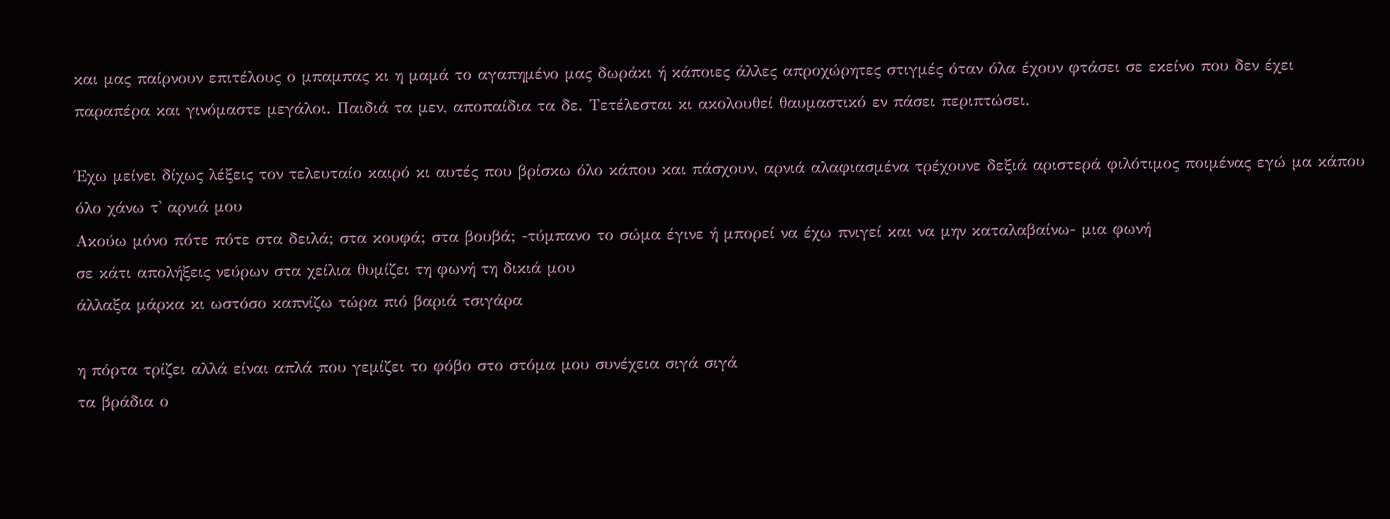και μας παίρνουν επιτέλους ο μπαμπας κι η μαμά το αγαπημένο μας δωράκι ή κάποιες άλλες απροχώρητες στιγμές όταν όλα έχουν φτάσει σε εκείνο που δεν έχει παραπέρα και γινόμαστε μεγάλοι. Παιδιά τα μεν, αποπαίδια τα δε. Τετέλεσται κι ακολουθεί θαυμαστικό εν πάσει περιπτώσει.

Έχω μείνει δίχως λέξεις τον τελευταίο καιρό κι αυτές που βρίσκω όλο κάπου και πάσχουν, αρνιά αλαφιασμένα τρέχουνε δεξιά αριστερά φιλότιμος ποιμένας εγώ μα κάπου όλο χάνω τ' αρνιά μου
Ακούω μόνο πότε πότε στα δειλά; στα κουφά; στα βουβά; -τύμπανο το σώμα έγινε ή μπορεί να έχω πνιγεί και να μην καταλαβαίνω- μια φωνή
σε κάτι απολήξεις νεύρων στα χείλια θυμίζει τη φωνή τη δικιά μου
άλλαξα μάρκα κι ωστόσο καπνίζω τώρα πιό βαριά τσιγάρα

η πόρτα τρίζει αλλά είναι απλά που γεμίζει το φόβο στο στόμα μου συνέχεια σιγά σιγά
τα βράδια ο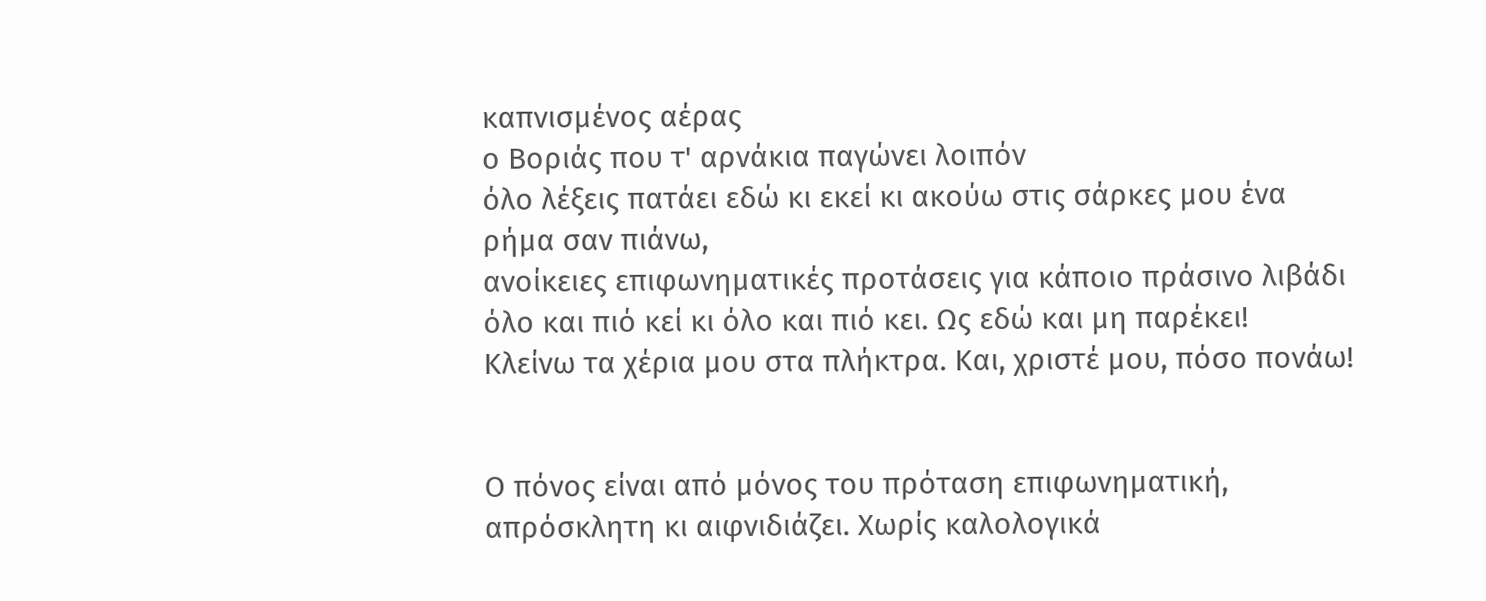καπνισμένος αέρας
ο Βοριάς που τ' αρνάκια παγώνει λοιπόν
όλο λέξεις πατάει εδώ κι εκεί κι ακούω στις σάρκες μου ένα ρήμα σαν πιάνω,
ανοίκειες επιφωνηματικές προτάσεις για κάποιο πράσινο λιβάδι
όλο και πιό κεί κι όλο και πιό κει. Ως εδώ και μη παρέκει!
Κλείνω τα χέρια μου στα πλήκτρα. Και, χριστέ μου, πόσο πονάω!


Ο πόνος είναι από μόνος του πρόταση επιφωνηματική, απρόσκλητη κι αιφνιδιάζει. Χωρίς καλολογικά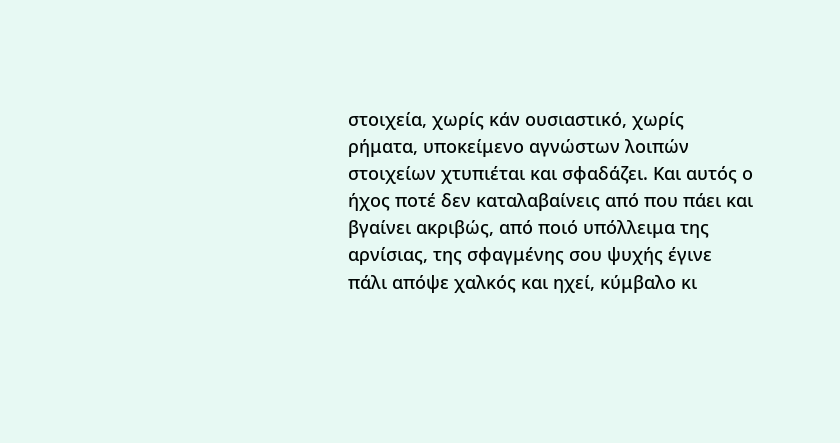στοιχεία, χωρίς κάν ουσιαστικό, χωρίς ρήματα, υποκείμενο αγνώστων λοιπών στοιχείων χτυπιέται και σφαδάζει. Και αυτός ο ήχος ποτέ δεν καταλαβαίνεις από που πάει και βγαίνει ακριβώς, από ποιό υπόλλειμα της αρνίσιας, της σφαγμένης σου ψυχής έγινε πάλι απόψε χαλκός και ηχεί, κύμβαλο κι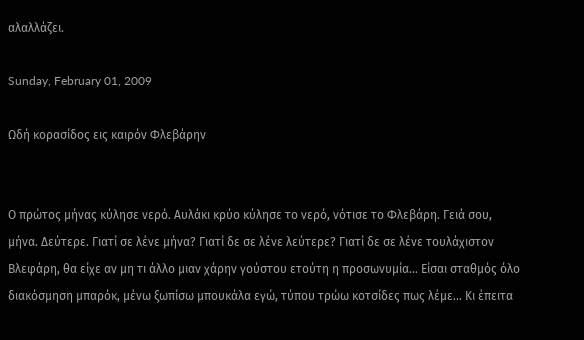αλαλλάζει.

Sunday, February 01, 2009

Ωδή κορασίδος εις καιρόν Φλεβάρην


Ο πρώτος μήνας κύλησε νερό. Αυλάκι κρύο κύλησε το νερό, νότισε το Φλεβάρη. Γειά σου, μήνα. Δεύτερε. Γιατί σε λένε μήνα? Γιατί δε σε λένε λεύτερε? Γιατί δε σε λένε τουλάχιστον Βλεφάρη, θα είχε αν μη τι άλλο μιαν χάρην γούστου ετούτη η προσωνυμία... Είσαι σταθμός όλο διακόσμηση μπαρόκ, μένω ξωπίσω μπουκάλα εγώ, τύπου τρώω κοτσίδες πως λέμε... Κι έπειτα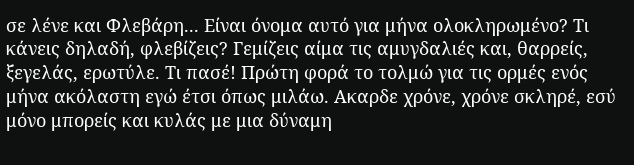σε λένε και Φλεβάρη... Είναι όνομα αυτό για μήνα ολοκληρωμένο? Τι κάνεις δηλαδή, φλεβίζεις? Γεμίζεις αίμα τις αμυγδαλιές και, θαρρείς, ξεγελάς, ερωτύλε. Τι πασέ! Πρώτη φορά το τολμώ για τις ορμές ενός μήνα ακόλαστη εγώ έτσι όπως μιλάω. Ακαρδε χρόνε, χρόνε σκληρέ, εσύ μόνο μπορείς και κυλάς με μια δύναμη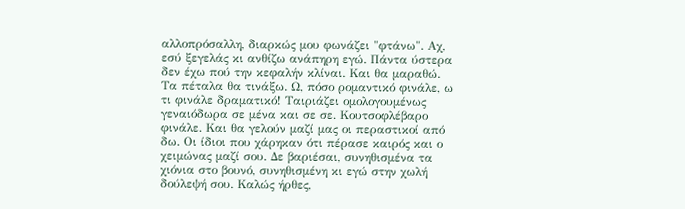αλλοπρόσαλλη, διαρκώς μου φωνάζει "φτάνω". Αχ, εσύ ξεγελάς κι ανθίζω ανάπηρη εγώ. Πάντα ύστερα δεν έχω πού την κεφαλήν κλίναι. Και θα μαραθώ. Τα πέταλα θα τινάξω. Ω, πόσο ρομαντικό φινάλε, ω τι φινάλε δραματικό! Ταιριάζει ομολογουμένως γεναιόδωρα σε μένα και σε σε. Κουτσοφλέβαρο φινάλε. Και θα γελούν μαζί μας οι περαστικοί από δω. Οι ίδιοι που χάρηκαν ότι πέρασε καιρός και ο χειμώνας μαζί σου. Δε βαριέσαι, συνηθισμένα τα χιόνια στο βουνό, συνηθισμένη κι εγώ στην χωλή δούλεψή σου. Καλώς ήρθες,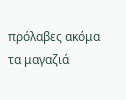πρόλαβες ακόμα τα μαγαζιά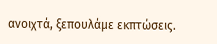ανοιχτά, ξεπουλάμε εκπτώσεις.